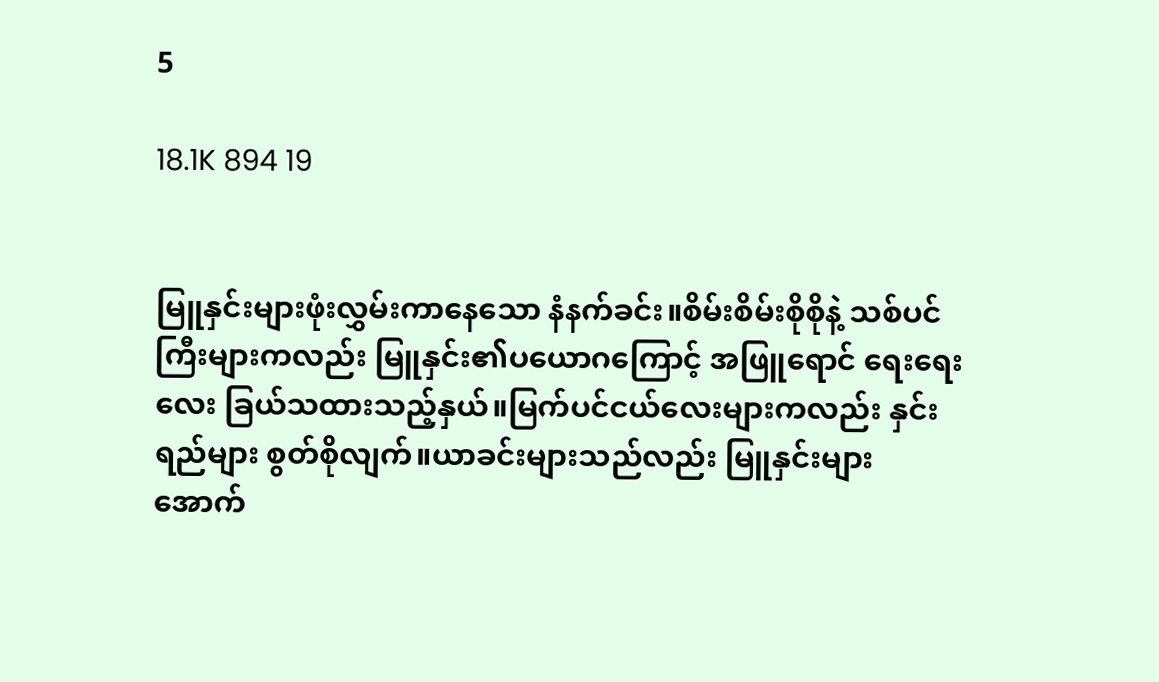5

18.1K 894 19


မြူနှင်းများဖုံးလွှမ်းကာနေသော နံနက်ခင်း။စိမ်းစိမ်းစိုစိုနဲ့ သစ်ပင်ကြီးများကလည်း မြူနှင်း၏ပယောဂကြောင့် အဖြူရောင် ရေးရေးလေး ခြယ်သထားသည့်နှယ်။မြက်ပင်ငယ်လေးများကလည်း နှင်းရည်များ စွတ်စိုလျက်။ယာခင်းများသည်လည်း မြူနှင်းများအောက်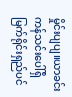မှိုင်းပျပျ။ယာခင်းကန်သင်းပေါ်ရှိ မြက်ရိုင်းရှည်ပင်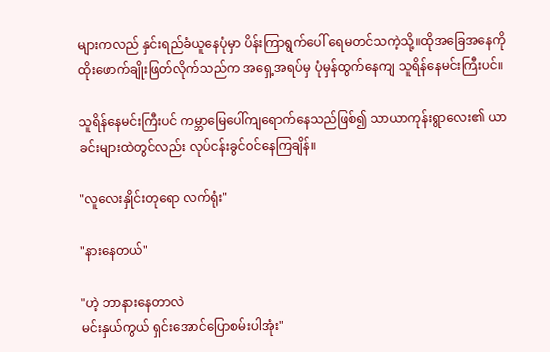များကလည် နှင်းရည်ခံယူနေပုံမှာ ပိန်းကြာရွက်ပေါ် ရေမတင်သကဲ့သို့။ထိုအခြေအနေကို ထိုးဖောက်ချိုးဖြတ်လိုက်သည်က အရှေ့အရပ်မှ ပုံမှန်ထွက်နေကျ သူရိန်နေမင်းကြီးပင်။

သူရိန်နေမင်းကြီးပင် ကမ္ဘာမြေပေါ်ကျရောက်နေသည်ဖြစ်၍ သာယာကုန်းရွာလေး၏ ယာခင်းများထဲတွင်လည်း လုပ်ငန်းခွင်၀င်နေကြချိန်။

"လူလေးနှိုင်းတုရော လက်ရုံး"

"နားနေတယ်"

"ဟဲ့ ဘာနားနေတာလဲ
မင်းနှယ်ကွယ် ရှင်းအောင်ပြောစမ်းပါအုံး"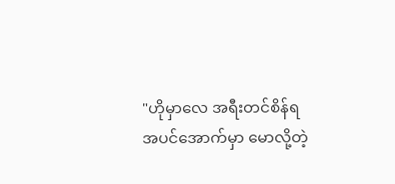"ဟိုမှာလေ အရီးတင်စိန်ရ
အပင်အောက်မှာ မောလို့တဲ့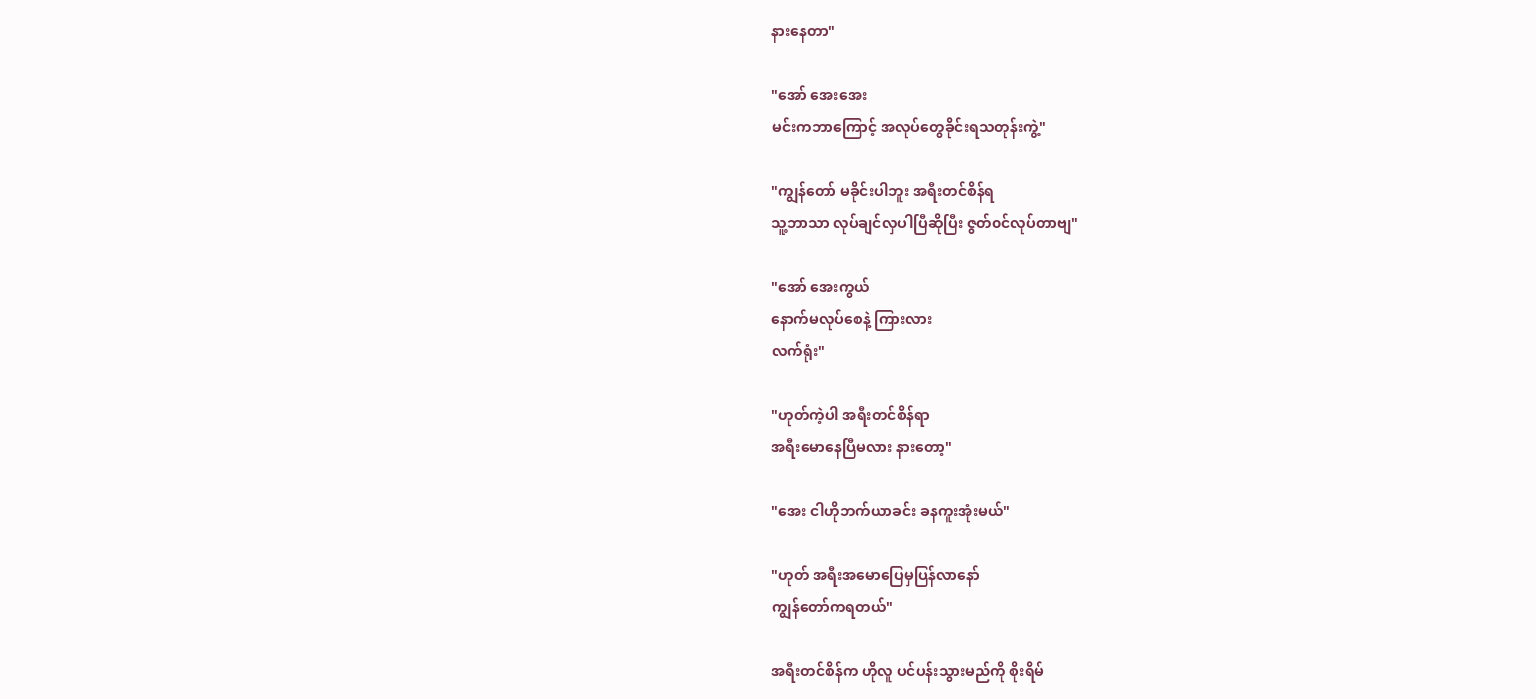နားနေတာ"

"အော် အေးအေး
မင်းကဘာကြောင့် အလုပ်တွေခိုင်းရသတုန်းကွဲ့"

"ကျွန်တော် မခိုင်းပါဘူး အရီးတင်စိန်ရ
သူ့ဘာသာ လုပ်ချင်လှပါပြီဆိုပြီး ဇွတ်၀င်လုပ်တာဗျ"

"အော် အေးကွယ်
နောက်မလုပ်စေနဲ့ ကြားလား
လက်ရုံး"

"ဟုတ်ကဲ့ပါ အရီးတင်စိန်ရာ
အရီးမောနေပြီမလား နားတော့"

"အေး ငါဟိုဘက်ယာခင်း ခနကူးအုံးမယ်"

"ဟုတ် အရီးအမောပြေမှပြန်လာနော်
ကျွန်တော်ကရတယ်"

အရီးတင်စိန်က ဟိုလူ ပင်ပန်းသွားမည်ကို စိုးရိမ်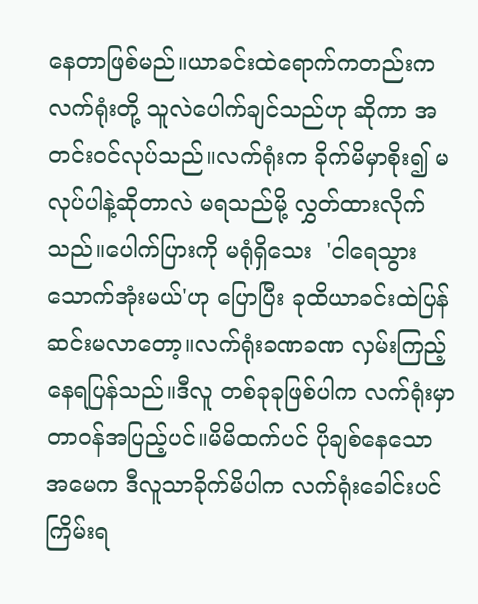နေတာဖြစ်မည်။ယာခင်းထဲရောက်ကတည်းက လက်ရုံးတို့ သူလဲပေါက်ချင်သည်ဟု ဆိုကာ အတင်း၀င်လုပ်သည်။လက်ရုံးက ခိုက်မိမှာစိုး၍ မလုပ်ပါနဲ့ဆို‌တာလဲ မရသည်မို့ လွှတ်ထားလိုက်သည်။ပေါက်ပြားကို မရုံရှိသေး  'ငါရေသွားသောက်အုံးမယ်'ဟု ပြောပြီး ခုထိယာခင်းထဲပြန်ဆင်းမလာတော့။လက်ရုံးခဏခဏ လှမ်းကြည့်နေရပြန်သည်။ဒီလူ တစ်ခုခုဖြစ်ပါက လက်ရုံးမှာ တာ၀န်အပြည့်ပင်။မိမိထက်ပင် ပိုချစ်နေသော အမေက ဒီလူသာခိုက်မိပါက လက်ရုံးခေါင်းပင်ကြိမ်းရ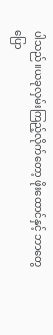ပါသည်။ယခုလှမ်းကြည့်လိုက်တော့ ဖိုးထောင်နှင့် ဘာတွေပြော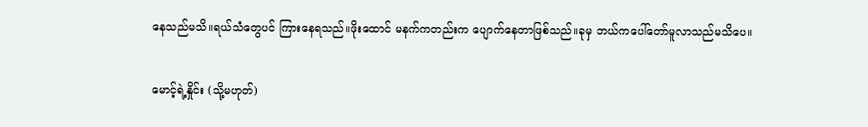နေသည်မသိ။ရယ်သံတွေပင် ကြားနေရသည်။ဖိုးထောင် မနက်ကတည်းက ပျောက်နေတာဖြစ်သည်။ခုမှ ဘယ်ကပေါ်တော်မူလာသည်မသိပေ။

မောင့်ရဲ့နှိုင်း (သို့မဟုတ်)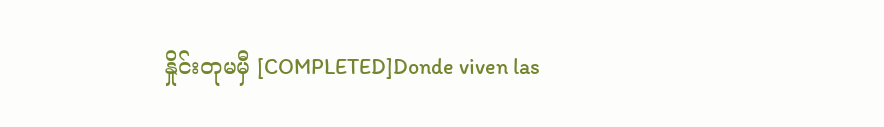နှိုင်းတုမမှီ [COMPLETED]Donde viven las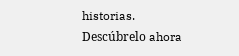historias. Descúbrelo ahora